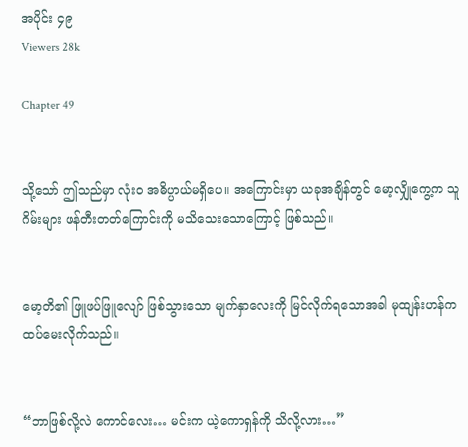အပိုင်း ၄၉
Viewers 28k

Chapter 49


သို့သော် ဤသည်မှာ လုံးဝ အဓိပ္ပာယ်မရှိပေ။ အကြောင်းမှာ ယခုအချိန်တွင် မော့လျှိုကွေ့က သူ ဂိမ်းများ ဖန်တီးတတ်ကြောင်းကို မသိသေးသောကြောင့် ဖြစ်သည်။


မော့တိ၏ ဖြူဖပ်ဖြူလျော် ဖြစ်သွားသော မျက်နှာလေးကို မြင်လိုက်ရသောအခါ မုထျန်းဟန်က ထပ်မေးလိုက်သည်။


“ဘာဖြစ်လို့လဲ ကောင်လေး… မင်းက ယဲ့ကောရှန်ကို သိလို့လား…”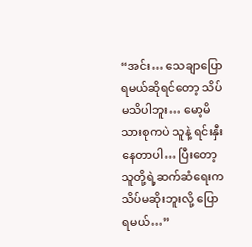“အင်း… သေချာပြောရမယ်ဆိုရင်တော့ သိပ်မသိပါဘူး… မော့မိသားစုကပဲ သူနဲ့ ရင်းနှီးနေတာပါ… ပြီးတော့ သူတို့ရဲ့ဆက်ဆံရေးက သိပ်မဆိုးဘူးလို့ ပြောရမယ်…”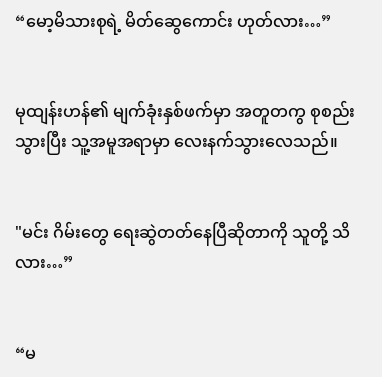“မော့မိသားစုရဲ့ မိတ်ဆွေကောင်း ဟုတ်လား…”


မုထျန်းဟန်၏ မျက်ခုံးနှစ်ဖက်မှာ အတူတကွ စုစည်းသွားပြီး သူ့အမူအရာမှာ လေးနက်သွားလေသည်။


"မင်း ဂိမ်းတွေ ရေးဆွဲတတ်နေပြီဆိုတာကို သူတို့ သိလား…”


“မ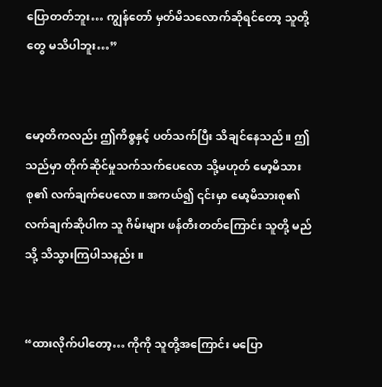ပြောတတ်ဘူး… ကျွန်တော် မှတ်မိသလောက်ဆိုရင်တော့ သူတို့တွေ မသိပါဘူး…”


မော့တိကလည်း ဤကိစ္စနှင့် ပတ်သက်ပြီး သိချင်နေသည်။ ဤသည်မှာ တိုက်ဆိုင်မှုသက်သက်ပေလော သို့မဟုတ် မော့မိသားစု၏ လက်ချက်ပေလော။ အကယ်၍ ၎င်းမှာ မော့မိသားစု၏ လက်ချက်ဆိုပါက သူ ဂိမ်းများ ဖန်တီးတတ်ကြောင်း သူတို့ မည်သို့ သိသွားကြပါသနည်း။


“ထားလိုက်ပါတော့… ကိုကို သူတို့အကြောင်း မပြော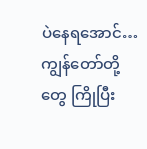ပဲနေရအောင်… ကျွန်တော်တို့တွေ ကြိုပြီး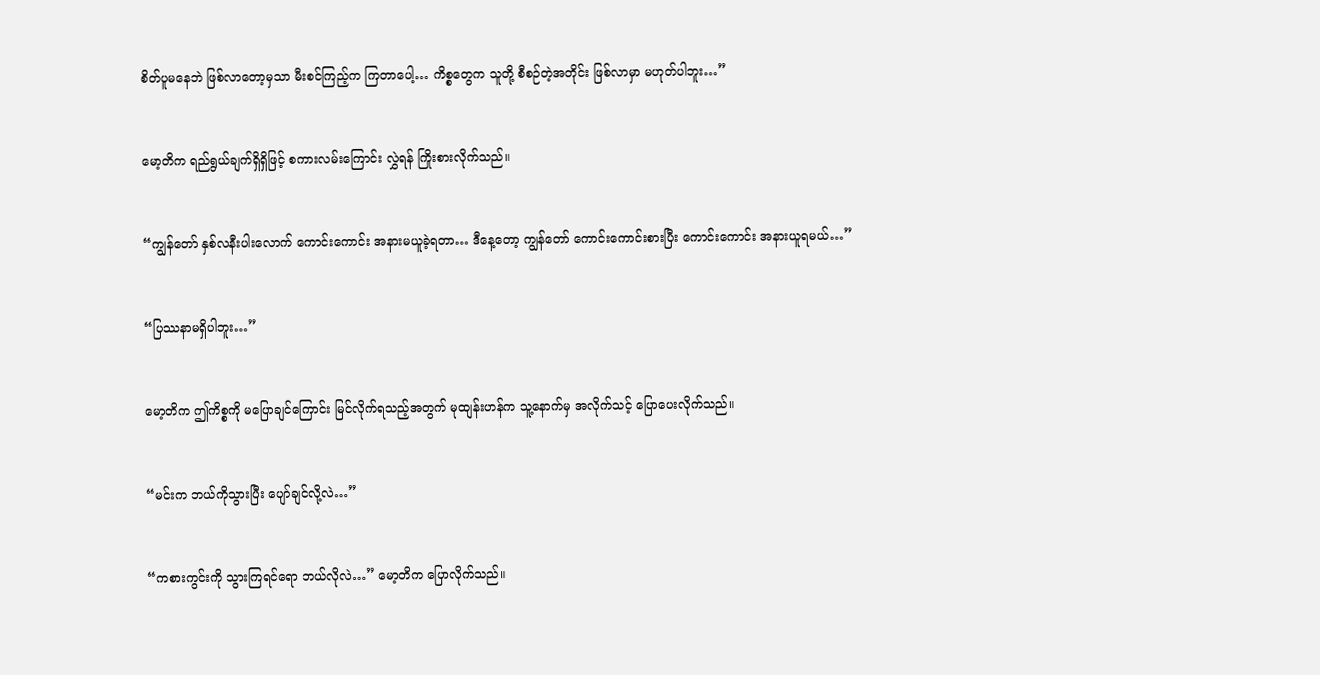စိတ်ပူမနေဘဲ ဖြစ်လာတော့မှသာ မီးစင်ကြည့်က ကြတာပေါ့… ကိစ္စတွေက သူတို့ စီစဉ်တဲ့အတိုင်း ဖြစ်လာမှာ မဟုတ်ပါဘူး…”


မော့တိက ရည်ရွယ်ချက်ရှိရှိဖြင့် စကားလမ်းကြောင်း လွှဲရန် ကြိုးစားလိုက်သည်။


“ကျွန်တော် နှစ်လနီးပါးလောက် ကောင်းကောင်း အနားမယူခဲ့ရတာ… ဒီနေ့တော့ ကျွန်တော် ကောင်းကောင်းစားပြီး ကောင်းကောင်း အနားယူရမယ်…”


“ပြဿနာမရှိပါဘူး…”


မော့တိက ဤကိစ္စကို မပြောချင်ကြောင်း မြင်လိုက်ရသည့်အတွက် မုထျန်းဟန်က သူ့နောက်မှ အလိုက်သင့် ပြောပေးလိုက်သည်။


“မင်းက ဘယ်ကိုသွားပြီး ပျော်ချင်လို့လဲ…”


“ကစားကွင်းကို သွားကြရင်ရော ဘယ်လိုလဲ…” မော့တိက ပြောလိုက်သည်။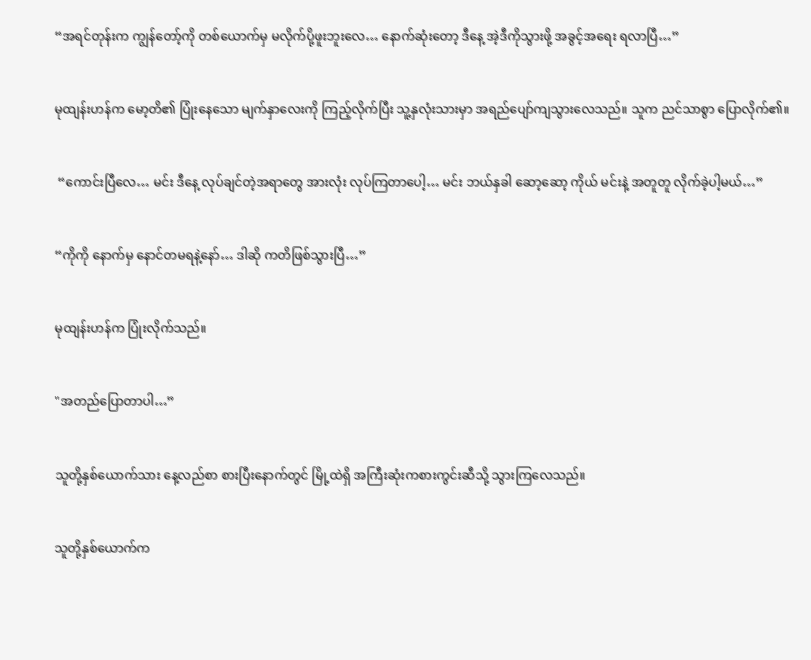“အရင်တုန်းက ကျွန်တော့်ကို တစ်ယောက်မှ မလိုက်ပို့ဖူးဘူးလေ… နောက်ဆုံးတော့ ဒီနေ့ အဲ့ဒီကိုသွားဖို့ အခွင့်အရေး ရလာပြီ…”


မုထျန်းဟန်က မော့တိ၏ ပြုံးနေသော မျက်နှာလေးကို ကြည့်လိုက်ပြီး သူ့နှလုံးသားမှာ အရည်ပျော်ကျသွားလေသည်။ သူက ညင်သာစွာ ပြောလိုက်၏။


 “ကောင်းပြီလေ… မင်း ဒီနေ့ လုပ်ချင်တဲ့အရာတွေ အားလုံး လုပ်ကြတာပေါ့… မင်း ဘယ်နှခါ ဆော့ဆော့ ကိုယ် မင်းနဲ့ အတူတူ လိုက်ခဲ့ပါ့မယ်…”


“ကိုကို နောက်မှ နောင်တမရနဲ့နော်… ဒါဆို ကတိဖြစ်သွားပြီ…”


မုထျန်းဟန်က ပြုံးလိုက်သည်။


"အတည်ပြောတာပါ…”


သူတို့နှစ်ယောက်သား နေ့လည်စာ စားပြီးနောက်တွင် မြို့ထဲရှိ အကြီးဆုံးကစားကွင်းဆီသို့ သွားကြလေသည်။


သူတို့နှစ်ယောက်က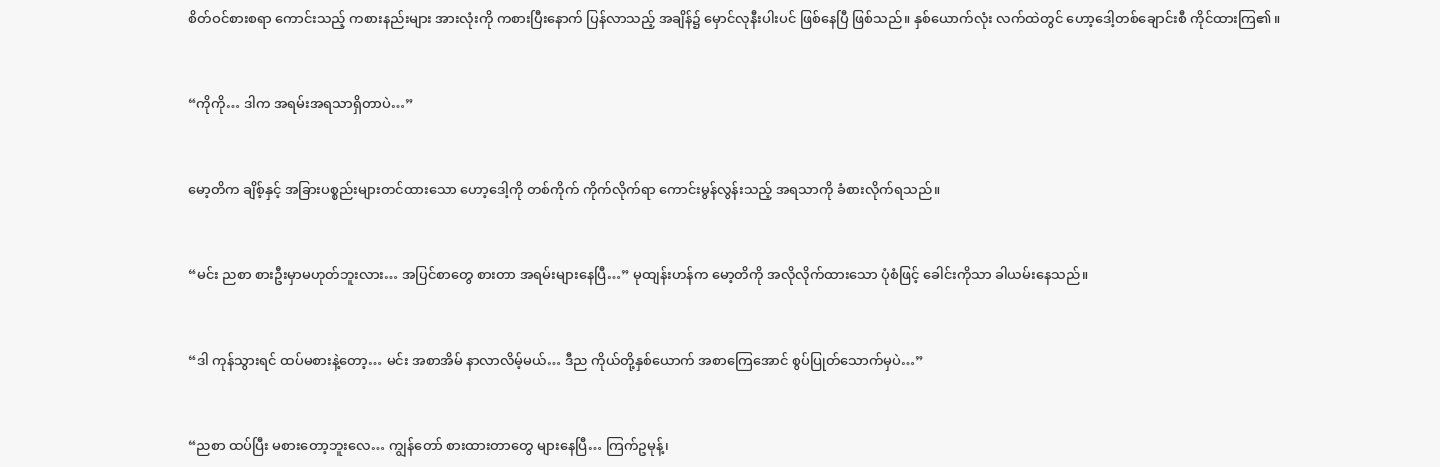စိတ်ဝင်စားစရာ ကောင်းသည့် ကစားနည်းများ အားလုံးကို ကစားပြီးနောက် ပြန်လာသည့် အချိန်၌ မှောင်လုနီးပါးပင် ဖြစ်နေပြီ ဖြစ်သည်။ နှစ်ယောက်လုံး လက်ထဲတွင် ဟော့ဒေါ့တစ်ချောင်းစီ ကိုင်ထားကြ၏။


“ကိုကို… ဒါက အရမ်းအရသာရှိတာပဲ…”


မော့တိက ချိစ့်နှင့် အခြားပစ္စည်းများတင်ထားသော ဟော့ဒေါ့ကို တစ်ကိုက် ကိုက်လိုက်ရာ ကောင်းမွန်လွန်းသည့် အရသာကို ခံစားလိုက်ရသည်။


“မင်း ညစာ စားဦးမှာမဟုတ်ဘူးလား… အပြင်စာတွေ စားတာ အရမ်းများနေပြီ…” မုထျန်းဟန်က မော့တိကို အလိုလိုက်ထားသော ပုံစံဖြင့် ခေါင်းကိုသာ ခါယမ်းနေသည်။


“ဒါ ကုန်သွားရင် ထပ်မစားနဲ့တော့… မင်း အစာအိမ် နာလာလိမ့်မယ်… ဒီည ကိုယ်တို့နှစ်ယောက် အစာကြေအောင် စွပ်ပြုတ်သောက်မှပဲ…”


“ညစာ ထပ်ပြီး မစားတော့ဘူးလေ… ကျွန်တော် စားထားတာတွေ များနေပြီ… ကြက်ဥမုန့်၊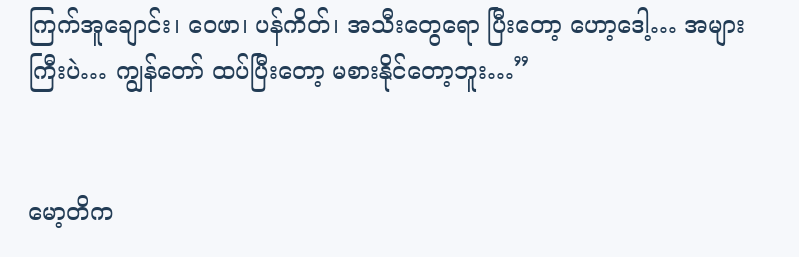ကြက်အူချောင်း၊ ဝေဖာ၊ ပန်ကိတ်၊ အသီးတွေရော ပြီးတော့ ဟော့ဒေါ့… အများကြီးပဲ… ကျွန်တော် ထပ်ပြီးတော့ မစားနိုင်တော့ဘူး…”


မော့တိက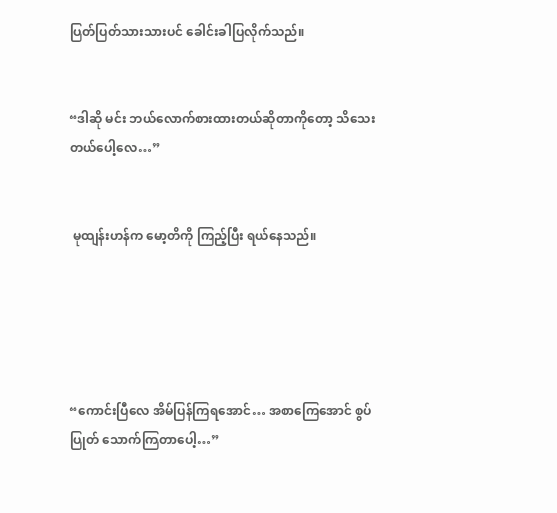ပြတ်ပြတ်သားသားပင် ခေါင်းခါပြလိုက်သည်။


“ဒါဆို မင်း ဘယ်လောက်စားထားတယ်ဆိုတာကိုတော့ သိသေးတယ်ပေါ့လေ…”


 မုထျန်းဟန်က မော့တိကို ကြည့်ပြီး ရယ်နေသည်။





“ကောင်းပြီလေ အိမ်ပြန်ကြရအောင်… အစာကြေအောင် စွပ်ပြုတ် သောက်ကြတာပေါ့…”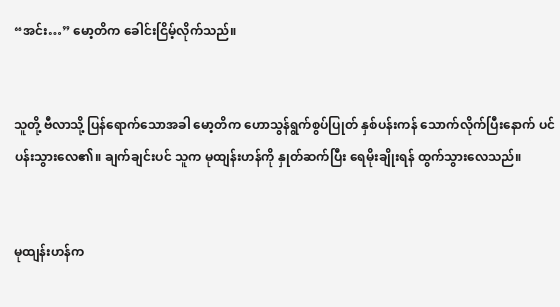“အင်း…” မော့တိက ခေါင်းငြိမ့်လိုက်သည်။


သူတို့ ဗီလာသို့ ပြန်ရောက်သောအခါ မော့တိက ဟောသွန်ရွက်စွပ်ပြုတ် နှစ်ပန်းကန် သောက်လိုက်ပြီးနောက် ပင်ပန်းသွားလေ၏။ ချက်ချင်းပင် သူက မုထျန်းဟန်ကို နှုတ်ဆက်ပြီး ရေမိုးချိုးရန် ထွက်သွားလေသည်။


မုထျန်းဟန်က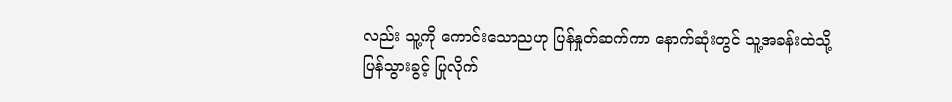လည်း သူ့ကို ကောင်းသောညဟု ပြန်နှုတ်ဆက်ကာ နောက်ဆုံးတွင် သူ့အခန်းထဲသို့ ပြန်သွားခွင့် ပြုလိုက်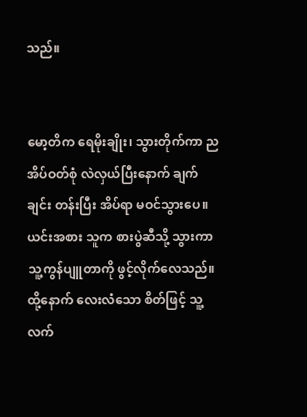သည်။


မော့တိက ရေမိုးချိုး၊ သွားတိုက်ကာ ညအိပ်ဝတ်စုံ လဲလှယ်ပြီးနောက် ချက်ချင်း တန်းပြီး အိပ်ရာ မဝင်သွားပေ။ ယင်းအစား သူက စားပွဲဆီသို့ သွားကာ သူ့ကွန်ပျူတာကို ဖွင့်လိုက်လေသည်။ ထို့နောက် လေးလံသော စိတ်ဖြင့် သူ့လက်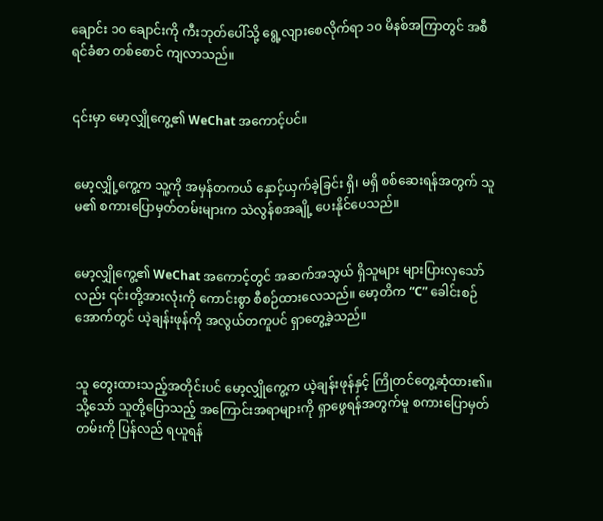ချောင်း ၁၀ ချောင်းကို ကီးဘုတ်ပေါ်သို့ ရွေ့လျားစေလိုက်ရာ ၁၀ မိနစ်အကြာတွင် အစီရင်ခံစာ တစ်စောင် ကျလာသည်။


၎င်းမှာ မော့လျှိုကွေ့၏ WeChat အကောင့်ပင်။


မော့လျှို့ကွေ့က သူ့ကို အမှန်တကယ် နှောင့်ယှက်ခဲ့ခြင်း ရှိ၊ မရှိ စစ်ဆေးရန်အတွက် သူမ၏ စကားပြောမှတ်တမ်းများက သဲလွန်စအချို့ ပေးနိုင်ပေသည်။


မော့လျှိုကွေ့၏ WeChat အကောင့်တွင် အဆက်အသွယ် ရှိသူများ များပြားလှသော်လည်း ၎င်းတို့အားလုံးကို ကောင်းစွာ စီစဉ်ထားလေသည်။ မော့တိက “C” ခေါင်းစဉ်အောက်တွင် ယဲ့ချန်းဖုန်ကို အလွယ်တကူပင် ရှာတွေ့ခဲ့သည်။


သူ တွေးထားသည့်အတိုင်းပင် မော့လျှိုကွေ့က ယဲ့ချန်းဖုန်နှင့် ကြိုတင်တွေ့ဆုံထား၏။ သို့သော် သူတို့ပြောသည့် အကြောင်းအရာများကို ရှာဖွေရန်အတွက်မူ စကားပြောမှတ်တမ်းကို ပြန်လည် ရယူရန်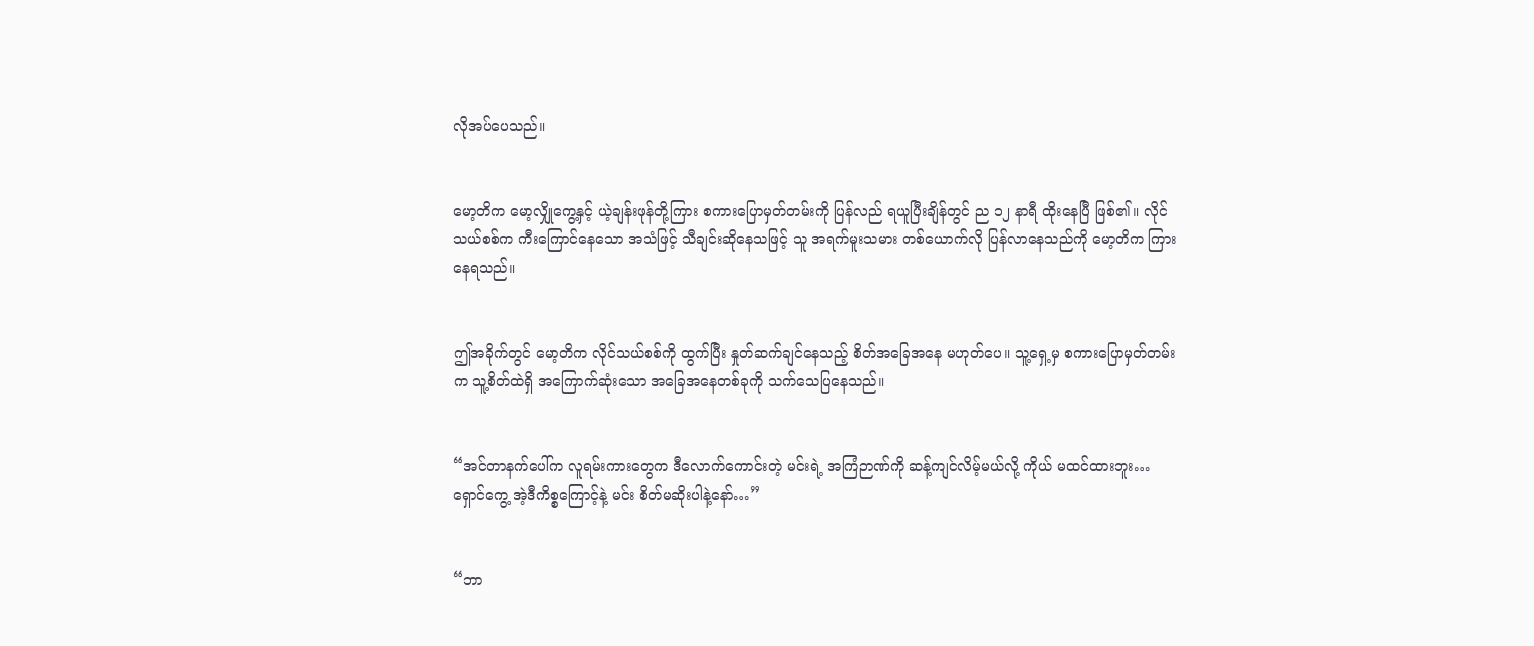လိုအပ်ပေသည်။


မော့တိက မော့လျှိုကွေ့နှင့် ယဲ့ချန်းဖုန်တို့ကြား စကားပြောမှတ်တမ်းကို ပြန်လည် ရယူပြီးချိန်တွင် ည ၁၂ နာရီ ထိုးနေပြီ ဖြစ်၏။ လိုင်သယ်စစ်က ကီးကြောင်နေသော အသံဖြင့် သီချင်းဆိုနေသဖြင့် သူ အရက်မူးသမား တစ်ယောက်လို ပြန်လာနေသည်ကို မော့တိက ကြားနေရသည်။


ဤအခိုက်တွင် မော့တိက လိုင်သယ်စစ်ကို ထွက်ပြီး နှုတ်ဆက်ချင်နေသည့် စိတ်အခြေအနေ မဟုတ်ပေ။ သူ့ရှေ့မှ စကားပြောမှတ်တမ်းက သူ့စိတ်ထဲရှိ အကြောက်ဆုံးသော အခြေအနေတစ်ခုကို သက်သေပြနေသည်။


“အင်တာနက်ပေါ်က လူရမ်းကားတွေက ဒီလောက်ကောင်းတဲ့ မင်းရဲ့ အကြံဉာဏ်ကို ဆန့်ကျင်လိမ့်မယ်လို့ ကိုယ် မထင်ထားဘူး… ရှောင်ကွေ့ အဲ့ဒီကိစ္စကြောင့်နဲ့ မင်း စိတ်မဆိုးပါနဲ့နော်…”


“ဘာ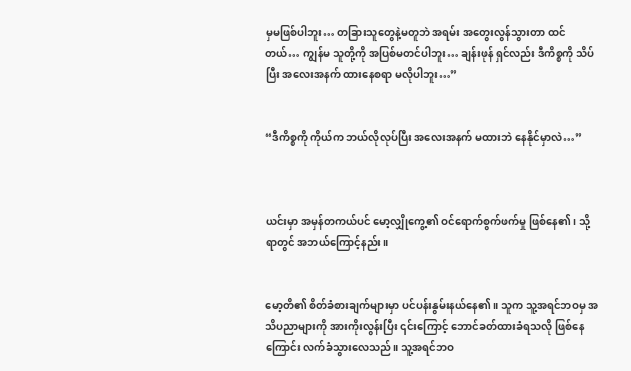မှမဖြစ်ပါဘူး… တခြားသူတွေနဲ့မတူဘဲ အရမ်း အတွေးလွန်သွားတာ ထင်တယ်… ကျွန်မ သူတို့ကို အပြစ်မတင်ပါဘူး… ချန်းဖုန် ရှင်လည်း ဒီကိစ္စကို သိပ်ပြီး အလေးအနက် ထားနေစရာ မလိုပါဘူး…”


“ဒီကိစ္စကို ကိုယ်က ဘယ်လိုလုပ်ပြီး အလေးအနက် မထားဘဲ နေနိုင်မှာလဲ…”



ယင်းမှာ အမှန်တကယ်ပင် မော့လျှိုကွေ့၏ ဝင်ရောက်စွက်ဖက်မှု ဖြစ်နေ၏၊ သို့ရာတွင် အဘယ်ကြောင့်နည်း။


မော့တိ၏ စိတ်ခံစားချက်များမှာ ပင်ပန်းနွမ်းနယ်နေ၏။ သူက သူ့အရင်ဘဝမှ အသိပညာများကို အားကိုးလွန်းပြီး ၎င်းကြောင့် ဘောင်ခတ်ထားခံရသလို ဖြစ်နေကြောင်း လက်ခံသွားလေသည်။ သူ့အရင်ဘဝ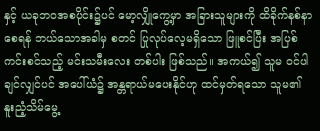နှင့် ယခုဘဝအစပိုင်း၌ပင် မော့လျှိုကွေ့မှာ အခြားသူများကို ထိခိုက်နစ်နာစေရန် ဘယ်သောအခါမှ စတင် ပြုလုပ်လေ့မရှိသော ဖြူစင်ပြီး အပြစ်ကင်းစင်သည့် မင်းသမီးလေး တစ်ပါး ဖြစ်သည်။ အကယ်၍ သူမ ဝင်ပါချင်လျှင်ပင် အပေါ်ယံ၌ အန္တရာယ်မပေးနိုင်ဟု ထင်မှတ်ရသော သူမ၏ နူးညံ့သိမ်မွေ့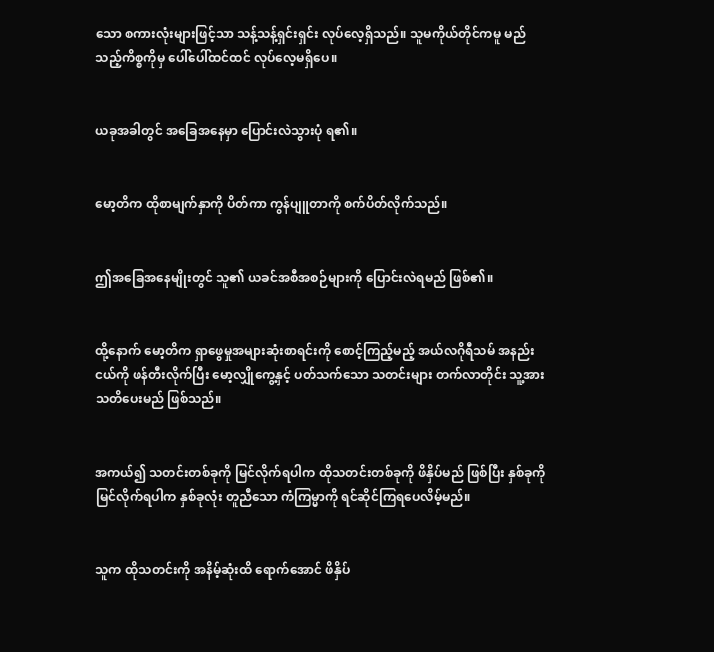သော စကားလုံးများဖြင့်သာ သန့်သန့်ရှင်းရှင်း လုပ်လေ့ရှိသည်။ သူမကိုယ်တိုင်ကမူ မည်သည့်ကိစ္စကိုမှ ပေါ်ပေါ်ထင်ထင် လုပ်လေ့မရှိပေ။


ယခုအခါတွင် အခြေအနေမှာ ပြောင်းလဲသွားပုံ ရ၏။


မော့တိက ထိုစာမျက်နှာကို ပိတ်ကာ ကွန်ပျူတာကို စက်ပိတ်လိုက်သည်။


ဤအခြေအနေမျိုးတွင် သူ၏ ယခင်အစီအစဉ်များကို ပြောင်းလဲရမည် ဖြစ်၏။


ထို့နောက် မော့တိက ရှာဖွေမှုအများဆုံးစာရင်းကို စောင့်ကြည့်မည့် အယ်လဂိုရီသမ် အနည်းငယ်ကို ဖန်တီးလိုက်ပြီး မော့လျှိုကွေ့နှင့် ပတ်သက်သော သတင်းများ တက်လာတိုင်း သူ့အား သတိပေးမည် ဖြစ်သည်။


အကယ်၍ သတင်းတစ်ခုကို မြင်လိုက်ရပါက ထိုသတင်းတစ်ခုကို ဖိနှိပ်မည် ဖြစ်ပြီး နှစ်ခုကို မြင်လိုက်ရပါက နှစ်ခုလုံး တူညီသော ကံကြမ္မာကို ရင်ဆိုင်ကြရပေလိမ့်မည်။


သူက ထိုသတင်းကို အနိမ့်ဆုံးထိ ရောက်အောင် ဖိနှိပ်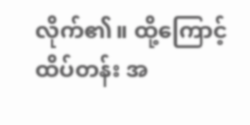လိုက်၏။ ထို့ကြောင့် ထိပ်တန်း အ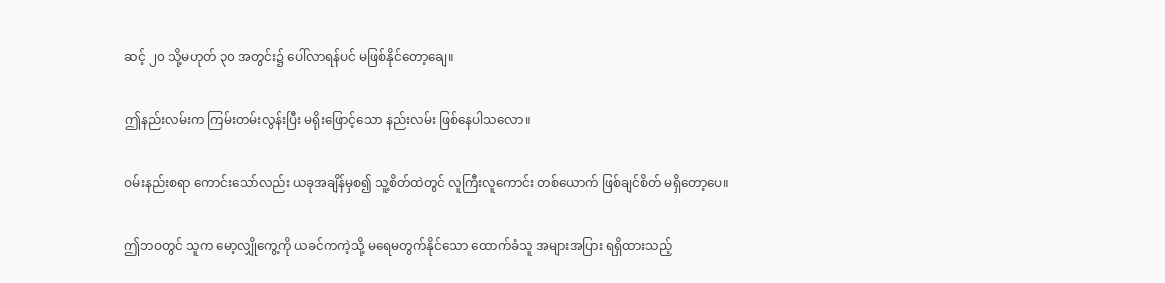ဆင့် ၂၀ သို့မဟုတ် ၃၀ အတွင်း၌ ပေါ်လာရန်ပင် မဖြစ်နိုင်တော့ချေ။


ဤနည်းလမ်းက ကြမ်းတမ်းလွန်းပြီး မရိုးဖြောင့်သော နည်းလမ်း ဖြစ်နေပါသလော။


ဝမ်းနည်းစရာ ကောင်းသော်လည်း ယခုအချိန်မှစ၍ သူ့စိတ်ထဲတွင် လူကြီးလူကောင်း တစ်ယောက် ဖြစ်ချင်စိတ် မရှိတော့ပေ။


ဤဘဝတွင် သူက မော့လျှိုကွေ့ကို ယခင်ကကဲ့သို့ မရေမတွက်နိုင်သော ထောက်ခံသူ အများအပြား ရရှိထားသည့်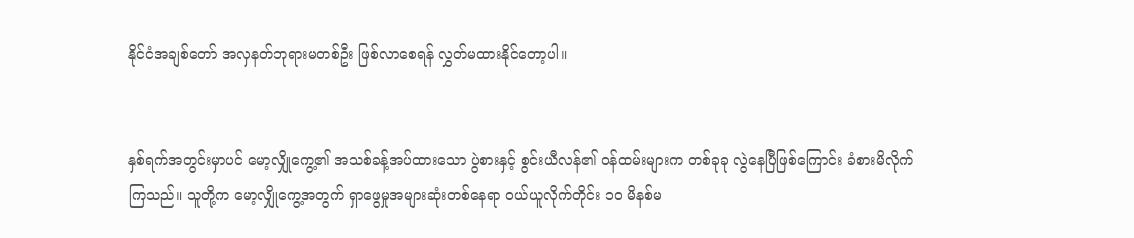နိုင်ငံအချစ်တော် အလှနတ်ဘုရားမတစ်ဦး ဖြစ်လာစေရန် လွှတ်မထားနိုင်တော့ပါ။


နှစ်ရက်အတွင်းမှာပင် မော့လျှိုကွေ့၏ အသစ်ခန့်အပ်ထားသော ပွဲစားနှင့် စွင်းယီလန်၏ ဝန်ထမ်းများက တစ်ခုခု လွဲနေပြီဖြစ်ကြောင်း ခံစားမိလိုက်ကြသည်။ သူတို့က မော့လျှိုကွေ့အတွက် ရှာဖွေမှုအများဆုံးတစ်နေရာ ဝယ်ယူလိုက်တိုင်း ၁၀ မိနစ်မ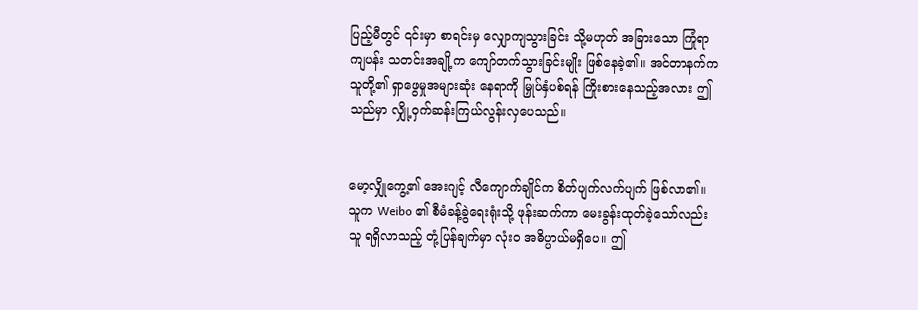ပြည့်မီတွင် ၎င်းမှာ စာရင်းမှ လျှောကျသွားခြင်း သို့မဟုတ် အခြားသော ကြုံရာကျပန်း သတင်းအချို့က ကျော်တက်သွားခြင်းမျိုး ဖြစ်နေခဲ့၏။ အင်တာနက်က သူတို့၏ ရှာဖွေမှုအများဆုံး နေရာကို မြှုပ်နှံပစ်ရန် ကြိုးစားနေသည့်အလား ဤသည်မှာ လျှို့ဝှက်ဆန်းကြယ်လွန်းလှပေသည်။


မော့လျှိုကွေ့၏ အေးဂျင့် လီကျောက်ချိုင်က စိတ်ပျက်လက်ပျက် ဖြစ်လာ၏။ သူက Weibo ၏ စီမံခန့်ခွဲရေးရုံးသို့ ဖုန်းဆက်ကာ မေးခွန်းထုတ်ခဲ့သော်လည်း သူ ရရှိလာသည့် တုံ့ပြန်ချက်မှာ လုံးဝ အဓိပ္ပာယ်မရှိပေ။ ဤ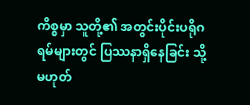ကိစ္စမှာ သူတို့၏ အတွင်းပိုင်းပရိုဂရမ်များတွင် ပြဿနာရှိနေခြင်း သို့မဟုတ်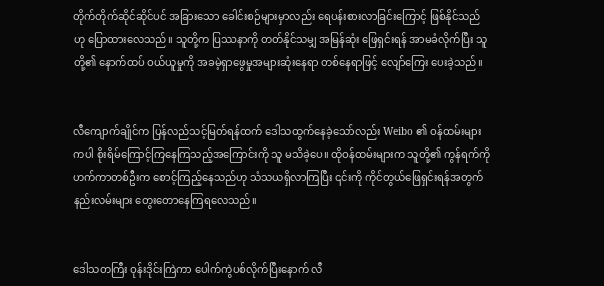တိုက်တိုက်ဆိုင်ဆိုင်ပင် အခြားသော ခေါင်းစဉ်များမှာလည်း ရေပန်းစားလာခြင်းကြောင့် ဖြစ်နိုင်သည်ဟု ပြောထားလေသည်။ သူတို့က ပြဿနာကို တတ်နိုင်သမျှ အမြန်ဆုံး ဖြေရှင်းရန် အာမခံလိုက်ပြီး သူတို့၏ နောက်ထပ် ဝယ်ယူမှုကို အခမဲ့ရှာဖွေမှုအများဆုံးနေရာ တစ်နေရာဖြင့် လျော်ကြေး ပေးခဲ့သည်။


လီကျောက်ချိုင်က ပြန်လည်သင့်မြတ်ရန်ထက် ဒေါသထွက်နေခဲ့သော်လည်း Weibo ၏ ဝန်ထမ်းများကပါ စိုးရိမ်ကြောင့်ကြနေကြသည့်အကြောင်းကို သူ မသိခဲ့ပေ။ ထိုဝန်ထမ်းများက သူတို့၏ ကွန်ရက်ကို ဟက်ကာတစ်ဦးက စောင့်ကြည့်နေသည်ဟု သံသယရှိလာကြပြီး ၎င်းကို ကိုင်တွယ်ဖြေရှင်းရန်အတွက် နည်းလမ်းများ တွေးတောနေကြရလေသည်။


ဒေါသတကြီး ဝုန်းဒိုင်းကြဲကာ ပေါက်ကွဲပစ်လိုက်ပြီးနောက် လီ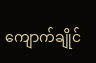ကျောက်ချိုင်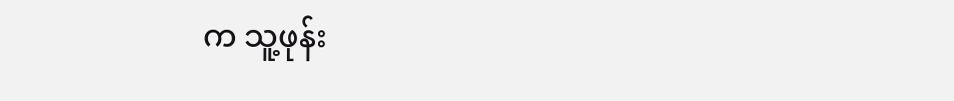က သူ့ဖုန်း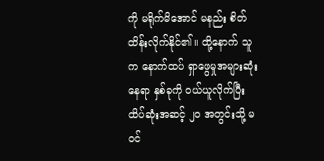ကို မရိုက်မိအောင် မနည်း စိတ်ထိန်းလိုက်နိုင်၏။ ထို့နောက် သူက နောက်ထပ် ရှာဖွေမှုအများဆုံးနေရာ နှစ်ခုကို ဝယ်ယူလိုက်ပြီး ထိပ်ဆုံးအဆင့် ၂၀ အတွင်းသို့ မဝင်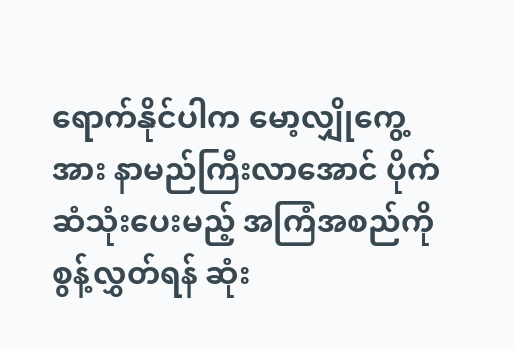ရောက်နိုင်ပါက မော့လျှိုကွေ့အား နာမည်ကြီးလာအောင် ပိုက်ဆံသုံးပေးမည့် အကြံအစည်ကို စွန့်လွှတ်ရန် ဆုံး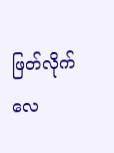ဖြတ်လိုက်လေ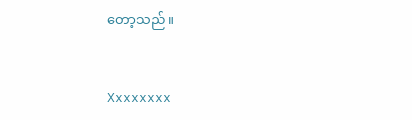တော့သည်။


Xxxxxxxx